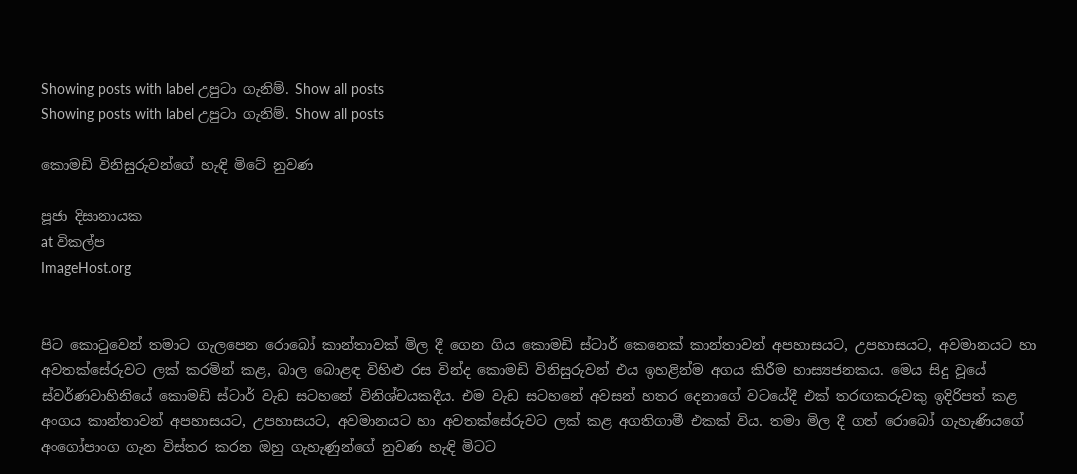Showing posts with label උපුටා ගැනිම්. Show all posts
Showing posts with label උපුටා ගැනිම්. Show all posts

කොමඩි විනිසුරුවන්ගේ හැඳි මිටේ නුවණ

පූජා දිසානායක
at විකල්ප
ImageHost.org


පිට කොටුවෙන් තමාට ගැලපෙන රොබෝ කාන්තාවක් මිල දී ගෙන ගිය කොමඩි ස්ටාර් කෙනෙක් කාන්තාවන් අපහාසයට, උපහාසයට, අවමානයට හා අවතක්සේරුවට ලක් කරමින් කළ, බාල බොළඳ විහිළු රස වින්ද කොමඩි විනිසුරුවන් එය ඉහළින්ම අගය කිරීම හාස්‍යජනකය. මෙය සිදු වූයේ ස්වර්ණවාහිනියේ කොමඩි ස්ටාර් වැඩ සටහනේ විනිශ්චයකදීය. එම වැඩ සටහනේ අවසන් හතර දෙනාගේ වටයේදී එක් තරඟකරුවකු ඉදිරිපත් කළ අංගය කාන්තාවන් අපහාසයට, උපහාසයට, අවමානයට හා අවතක්සේරුවට ලක් කළ අගතිගාමී එකක් විය. තමා මිල දී ගත් රොබෝ ගැහැණියගේ අංගෝපාංග ගැන විස්තර කරන ඔහු ගැහැණුන්ගේ නුවණ හැඳි මිටට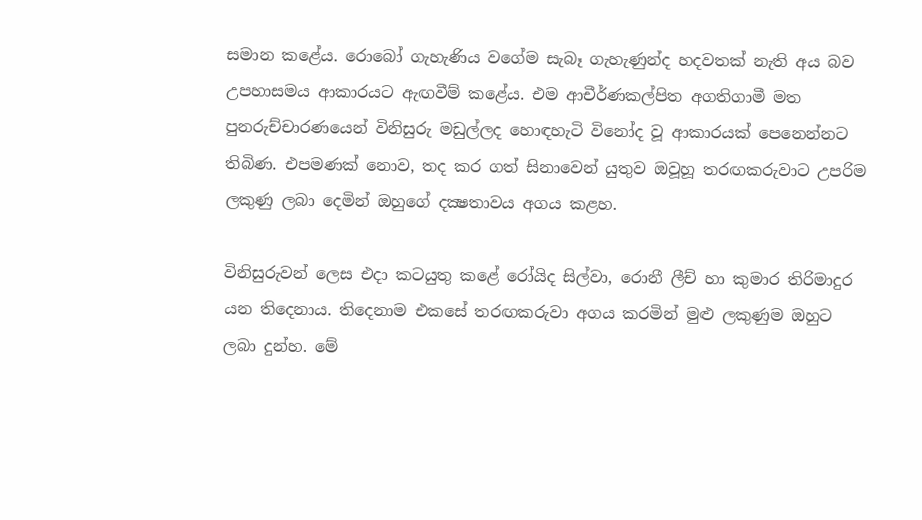සමාන කළේය. රොබෝ ගැහැණිය වගේම සැබෑ ගැහැණුන්ද හදවතක් නැති අය බව උපහාසමය ආකාරයට ඇඟවීම් කළේය. එම ආචීර්ණකල්පිත අගතිගාමී මත පුනරුච්චාරණයෙන් විනිසුරු මඩුල්ලද හොඳහැටි විනෝද වූ ආකාරයක් පෙනෙන්නට තිබිණ. එපමණක් නොව, තද කර ගත් සිනාවෙන් යුතුව ඔවූහූ තරඟකරුවාට උපරිම ලකුණු ලබා දෙමින් ඔහුගේ දක්‍ෂතාවය අගය කළහ.

විනිසුරුවන් ලෙස එදා කටයුතු කළේ රෝයිද සිල්වා, රොනී ලීච් හා කුමාර තිරිමාදුර යන තිදෙනාය. තිදෙනාම එකසේ තරඟකරුවා අගය කරමින් මුළු ලකුණුම ඔහුට ලබා දුන්හ. මේ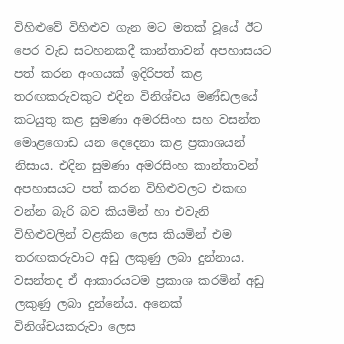විහිළුවේ විහිළුව ගැන මට මතක් වූයේ ඊට පෙර වැඩ සටහනකදී කාන්තාවන් අපහාසයට පත් කරන අංගයක් ඉදිරිපත් කළ තරඟකරුවකුට එදින විනිශ්චය මණ්ඩලයේ කටයුතු කළ සුමණා අමරසිංහ සහ වසන්ත මොළගොඩ යන දෙදෙනා කළ ප්‍රකාශයන් නිසාය. එදින සුමණා අමරසිංහ කාන්තාවන් අපහාසයට පත් කරන විහිළුවලට එකඟ වන්න බැරි බව කියමින් හා එවැනි විහිළුවලින් වළකින ලෙස කියමින් එම තරඟකරුවාට අඩු ලකුණු ලබා දුන්නාය. වසන්තද ඒ ආකාරයටම ප්‍රකාශ කරමින් අඩු ලකුණු ලබා දුන්නේය. අනෙක් විනිශ්චයකරුවා ලෙස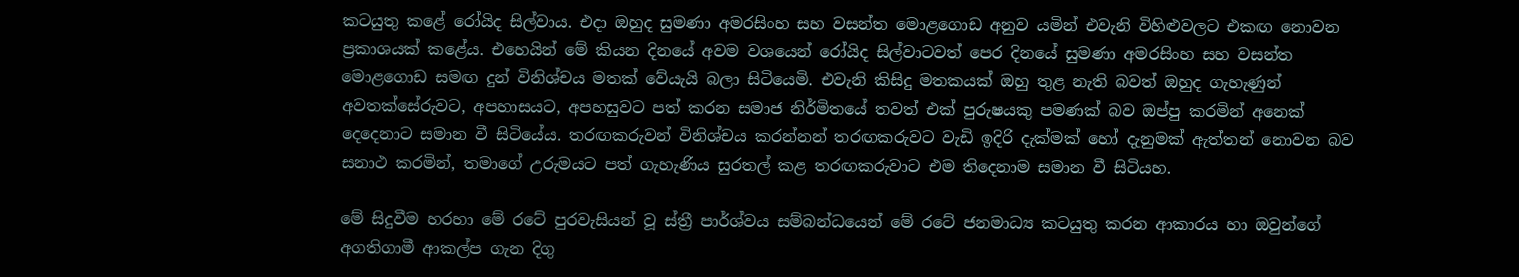කටයුතු කළේ රෝයිද සිල්වාය. එදා ඔහුද සුමණා අමරසිංහ සහ වසන්ත මොළගොඩ අනුව යමින් එවැනි විහිළුවලට එකඟ නොවන ප්‍රකාශයක් කළේය. එහෙයින් මේ කියන දිනයේ අවම වශයෙන් රෝයිද සිල්වාටවත් පෙර දිනයේ සුමණා අමරසිංහ සහ වසන්ත මොළගොඩ සමඟ දුන් විනිශ්චය මතක් වේයැයි බලා සිටියෙමි. එවැනි කිසිදු මතකයක් ඔහු තුළ නැති බවත් ඔහුද ගැහැණුන් අවතක්සේරුවට, අපහාසයට, අපහසුවට පත් කරන සමාජ නිර්මිතයේ තවත් එක් පුරුෂයකු පමණක් බව ඔප්පු කරමින් අනෙක් දෙදෙනාට සමාන වී සිටියේය. තරඟකරුවන් විනිශ්චය කරන්නන් තරඟකරුවට වැඩි ඉදිරි දැක්මක් හෝ දැනුමක් ඇත්තන් නොවන බව සනාථ කරමින්, තමාගේ උරුමයට පත් ගැහැණිය සුරතල් කළ තරඟකරුවාට එම තිදෙනාම සමාන වී සිටියහ.

මේ සිදුවීම හරහා මේ රටේ පුරවැසියන් වූ ස්ත්‍රී පාර්ශ්වය සම්බන්ධයෙන් මේ රටේ ජනමාධ්‍ය කටයුතු කරන ආකාරය හා ඔවුන්ගේ අගතිගාමී ආකල්ප ගැන දිගු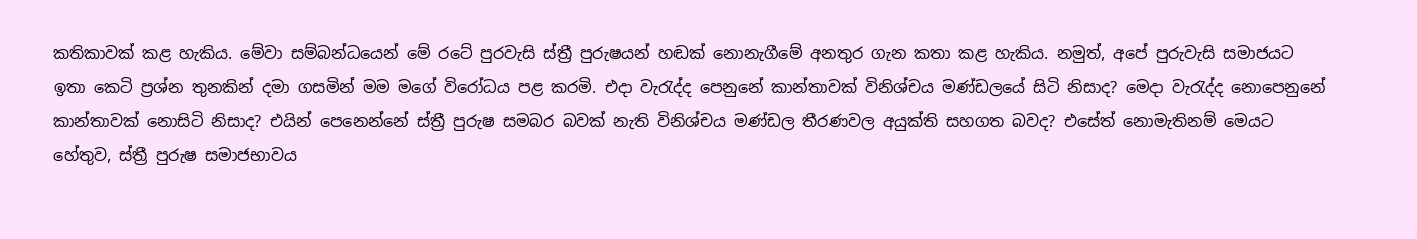කතිකාවක් කළ හැකිය. මේවා සම්බන්ධයෙන් මේ රටේ පුරවැසි ස්ත්‍රී පුරුෂයන් හඬක් නොනැගීමේ අනතුර ගැන කතා කළ හැකිය. නමුත්, අපේ පුරුවැසි සමාජයට ඉතා කෙටි ප්‍රශ්න තුනකින් දමා ගසමින් මම මගේ විරෝධය පළ කරමි. එදා වැරැද්ද පෙනුනේ කාන්තාවක් විනිශ්චය මණ්ඩලයේ සිටි නිසාද? මෙදා වැරැද්ද නොපෙනුනේ කාන්තාවක් නොසිටි නිසාද? එයින් පෙනෙන්නේ ස්ත්‍රී පුරුෂ සමබර බවක් නැති විනිශ්චය මණ්ඩල තීරණවල අයුක්ති සහගත බවද? එසේත් නොමැතිනම් මෙයට හේතුව, ස්ත්‍රී පුරුෂ සමාජභාවය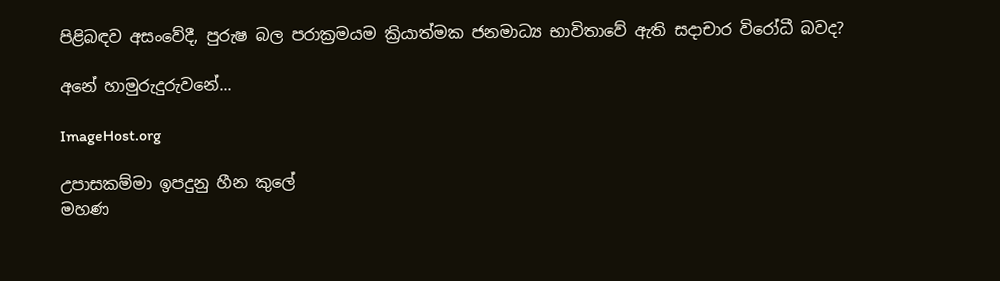පිළිබඳව අසංවේදී, පුරුෂ බල පරාක්‍රමයම ක්‍රියාත්මක ජනමාධ්‍ය භාවිතාවේ ඇති සදාචාර විරෝධී බවද?

අනේ හාමුරුදුරුවනේ...

ImageHost.org

උපාසකම්මා ඉපදුනු හීන කුලේ
මහණ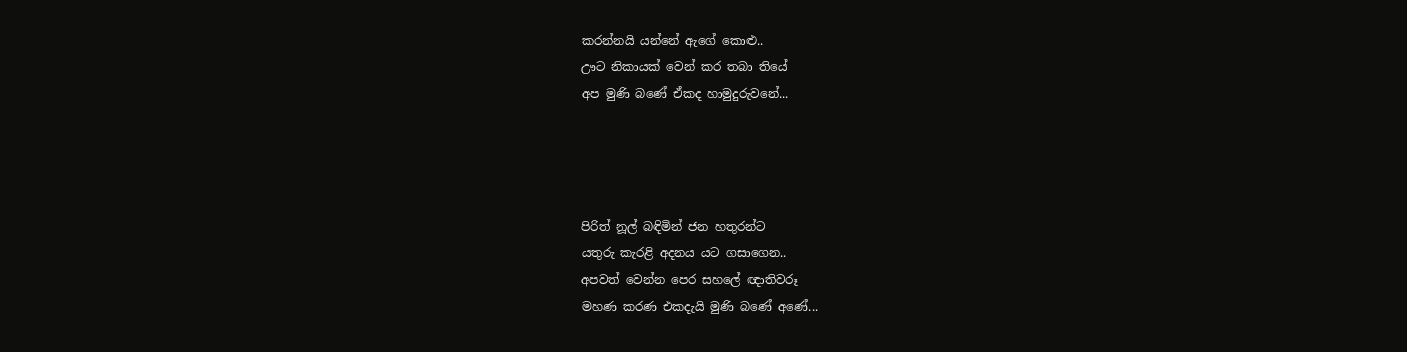කරන්නයි යන්නේ ඇගේ කොළු..
ඌට නිකායක් වෙන් කර තබා තියේ
අප මුණි බණේ ඒකද හාමුදුරුවනේ...




පිරිත් නූල් බඳිමින් ජන හතුරන්ට
යතුරු කැරළි අදනය යට ගසාගෙන..
අපවත් වෙන්න පෙර සහලේ ඥාතිවරූ
මහණ කරණ එකදැයි මුණි බණේ අණේ...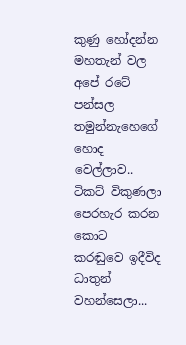කුණු හෝදන්න මහතැන් වල අපේ රටේ
පන්සල තමුන්නැහෙගේ හොද වෙල්ලාව..
ටිකට් විකුණලා පෙරහැර කරන කොට
කරඬුවෙ ඉදීවිද ධාතුන් වහන්සෙලා...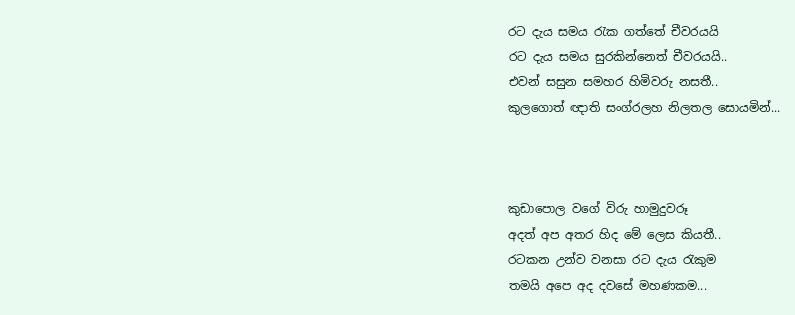රට දැය සමය රැක ගත්තේ චීවරයයි
රට දැය සමය සුරකින්නෙත් චීවරයයි..
එවන් සසුන සමහර හිමිවරු නසතී..
කුලගොත් ඥාති සංග්රලහ නිලතල සොයමින්...



කුඩාපොල වගේ විරු හාමුදුවරූ
අදත් අප අතර හිද මේ ලෙස කියතී..
රටකන උන්ව වනසා රට දැය රැකුම
තමයි අපෙ අද දවසේ මහණකම...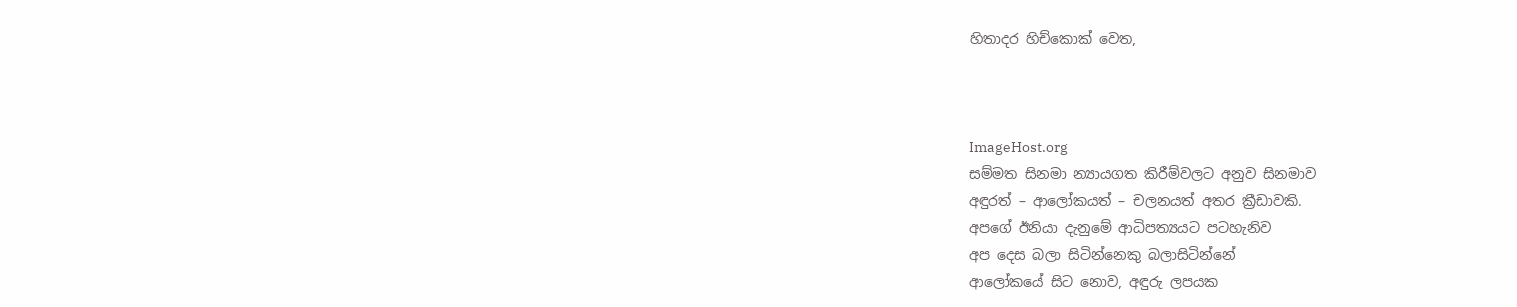හිතාදර හිච්කොක් වෙත,



ImageHost.org
සම්මත සිනමා න්‍යායගත කිරීම්වලට අනුව සිනමාව
අඳුරත් – ආලෝකයත් – චලනයත් අතර ක්‍රීඩාවකි.
අපගේ ඊනියා දැනුමේ ආධිපත්‍යයට පටහැනිව
අප දෙස බලා සිටින්නෙකු බලාසිටින්නේ
ආලෝකයේ සිට නොව, අඳුරු ලපයක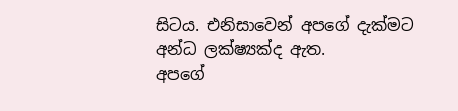සිටය. එනිසාවෙන් අපගේ දැක්මට
අන්ධ ලක්ෂ්‍යක්ද ඇත.
අපගේ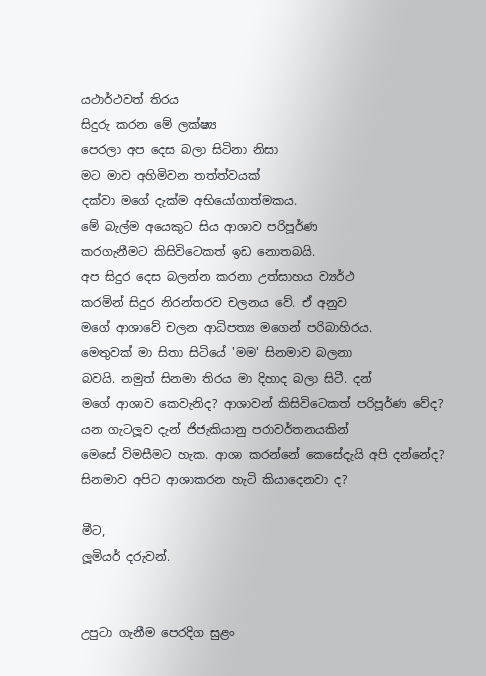යථාර්ථවත් තිරය
සිදුරු කරන මේ ලක්ෂ්‍ය
පෙරලා අප දෙස බලා සිටිනා නිසා
මට මාව අහිමිවන තත්ත්වයක්
දක්වා මගේ දැක්ම අභියෝගාත්මකය.
මේ බැල්ම අයෙකුට සිය ආශාව පරිපූර්ණ
කරගැනීමට කිසිවිටෙකත් ඉඩ නොතබයි.
අප සිදුර දෙස බලන්න කරනා උත්සාහය ව්‍යර්ථ
කරමින් සිදුර නිරන්තරව චලනය වේ. ඒ අනුව
මගේ ආශාවේ චලන ආධිපත්‍ය මගෙන් පරිබාහිරය.
මෙතුවක් මා සිතා සිටියේ 'මම' සිනමාව බලනා
බවයි. නමුත් සිනමා තිරය මා දිහාද බලා සිටී. දන්
මගේ ආශාව කෙවැනිද? ආශාවන් කිසිවිටෙකත් පරිපූර්ණ වේද?
යන ගැටලූව දැන් ජිජැකියානු පරාවර්තනයකින්
මෙසේ විමසීමට හැක. ආශා කරන්නේ කෙසේදැයි අපි දන්නේද?
සිනමාව අපිට ආශාකරන හැටි කියාදෙනවා ද?

මීට,
ලූමියර් දරුවන්.


උපුටා ගැනීම පෙරදිග සුළං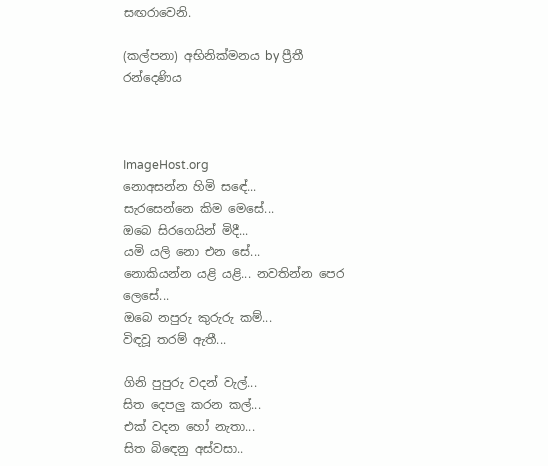සඟරාවෙනි.

(කල්පනා) අභිනික්මනය by ප්‍රීතී රන්දෙණිය



ImageHost.org
නොඅසන්න හිමි සඳේ...
සැරසෙන්නෙ කිම මෙසේ...
ඔබෙ සිරගෙයින් මිදී...
යමි යලි නො එන සේ...
නොකියන්න යළි යළි... නවතින්න පෙර ලෙසේ...
ඔබෙ නපුරු කුරුරු කම්...
විඳවූ තරම් ඇතී...

ගිනි පුපුරු වදන් වැල්...
සිත දෙපලු කරන කල්...
එක් වදන හෝ නැතා...
සිත බිඳෙනු අස්වසා..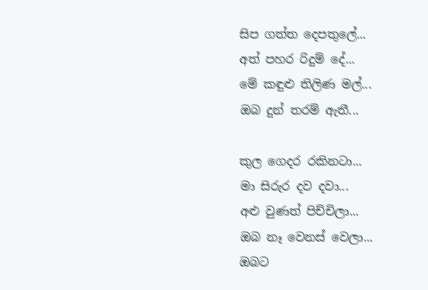සිප ගත්ත දෙපතුලේ...
අත් පහර රිදුම් දේ...
මේ කඳුළු තිලිණ මල්...
ඔබ දුන් තරම් ඇතී...

කුල ගෙදර රකිනටා...
මා සිරුර දව දවා...
අළු වුණත් පිච්චිලා...
ඔබ නෑ වෙනස් වෙලා...
ඔබට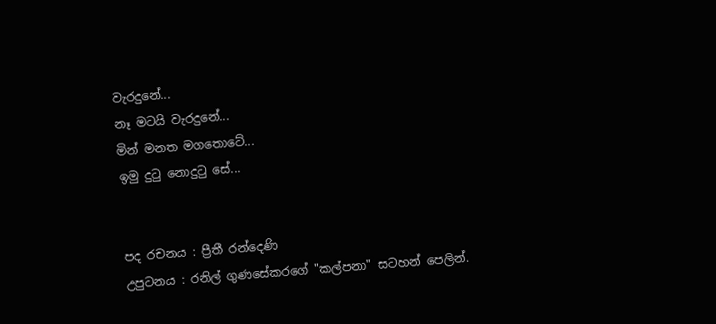වැරදුනේ...
නෑ මටයි වැරදුනේ...
මින් මනත මගතොටේ...
ඉමු දුටු නොදුටු සේ...


පද රචනය : ප්‍රීතී රන්දෙණි
උපුටනය : රනිල් ගුණසේකරගේ "කල්පනා" සටහන් පෙලින්.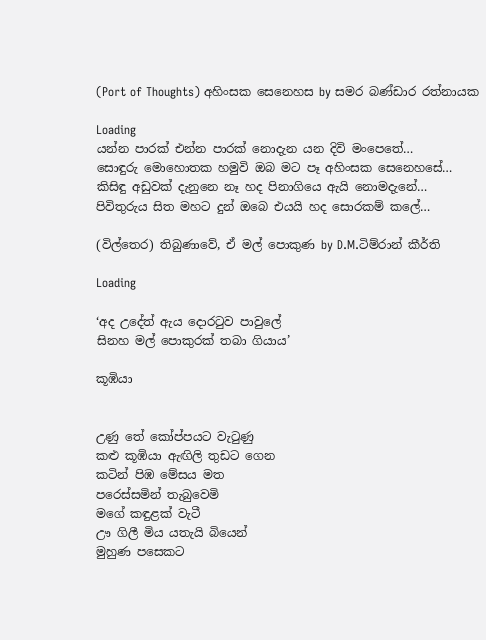(Port of Thoughts) අහිංසක සෙනෙහස by සමර බණ්ඩාර රත්නායක

Loading
යන්න පාරක් එන්න පාරක් නොදැන යන දිවි මංපෙතේ…
සොඳුරු මොහොතක හමුවි ඔබ මට පෑ අහිංසක සෙනෙහසේ…
කිසිඳු අඩුවක් දැනුනෙ නෑ හද පිනාගියෙ ඇයි නොමදැනේ…
පිවිතුරුය සිත මහට දුන් ඔබෙ එයයි හද සොරකම් කලේ…

(විල්තෙර) තිබුණාවේ, ඒ මල් පොකුණ by D.M.ටිම්රාන් කීර්ති

Loading

‘අද උදේත් ඇය දොරටුව පාවුලේ
සිනහ මල් පොකුරක් තබා ගියාය’

කූඹියා


උණු තේ කෝප්පයට වැටුණු
කළු කූඹියා ඇඟිලි තුඩට ගෙන
කටින් පිඹ මේසය මත
පරෙස්සමින් තැබුවෙමි
මගේ කඳුළක් වැටී
ඌ ගිලී මිය යතැයි බියෙන්
මුහුණ පසෙකට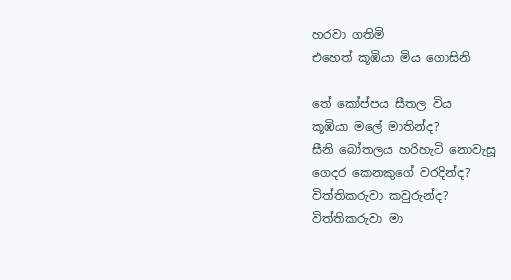හරවා ගතිමි
එහෙත් කූඹියා මිය ගොසිනි

තේ කෝප්පය සීතල විය
කූඹියා මලේ මාතින්ද?
සීනි බෝතලය හරිහැටි නොවැසූ
ගෙදර කෙනකුගේ වරදින්ද?
විත්තිකරුවා කවුරුන්ද?
විත්තිකරුවා මා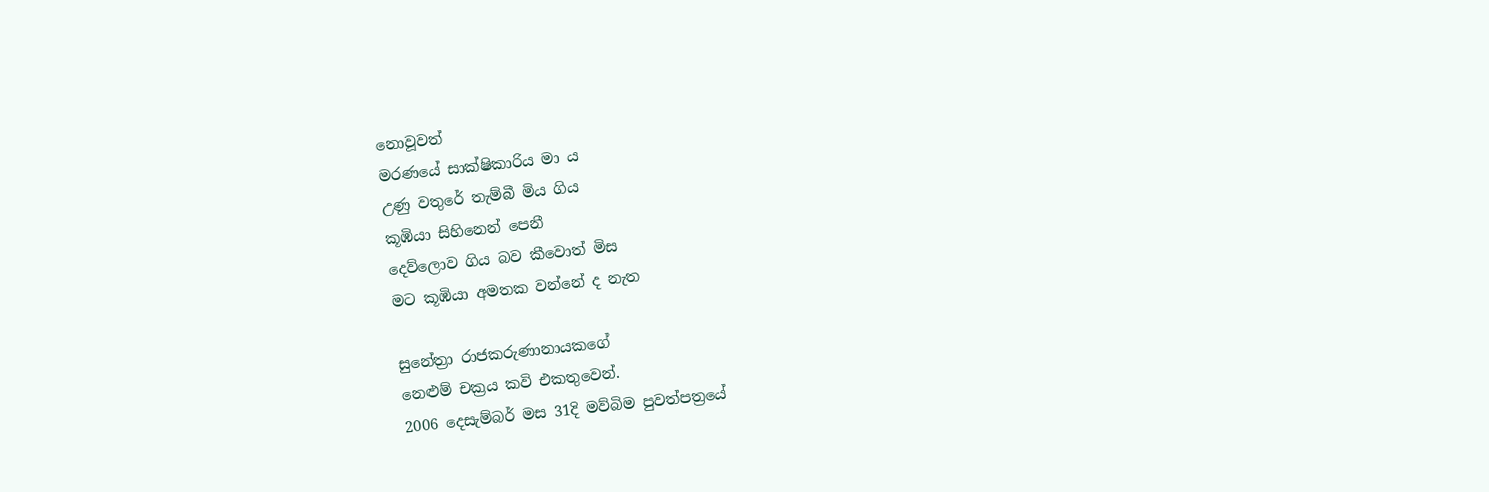නොවූවත්
මරණයේ සාක්ෂිකාරිය මා ය
උණු වතුරේ තැම්බී මිය ගිය
කූඹියා සිහිනෙන් පෙනී
දෙව්ලොව ගිය බව කීවොත් මිස
මට කූඹියා අමතක වන්නේ ද නැත

සුනේත්‍රා රාජකරුණානායකගේ
නෙළුම් චක්‍රය කවි එකතුවෙන්.
2006 දෙසැම්බර් මස 31දි මව්බිම පුවත්පත්‍රයේ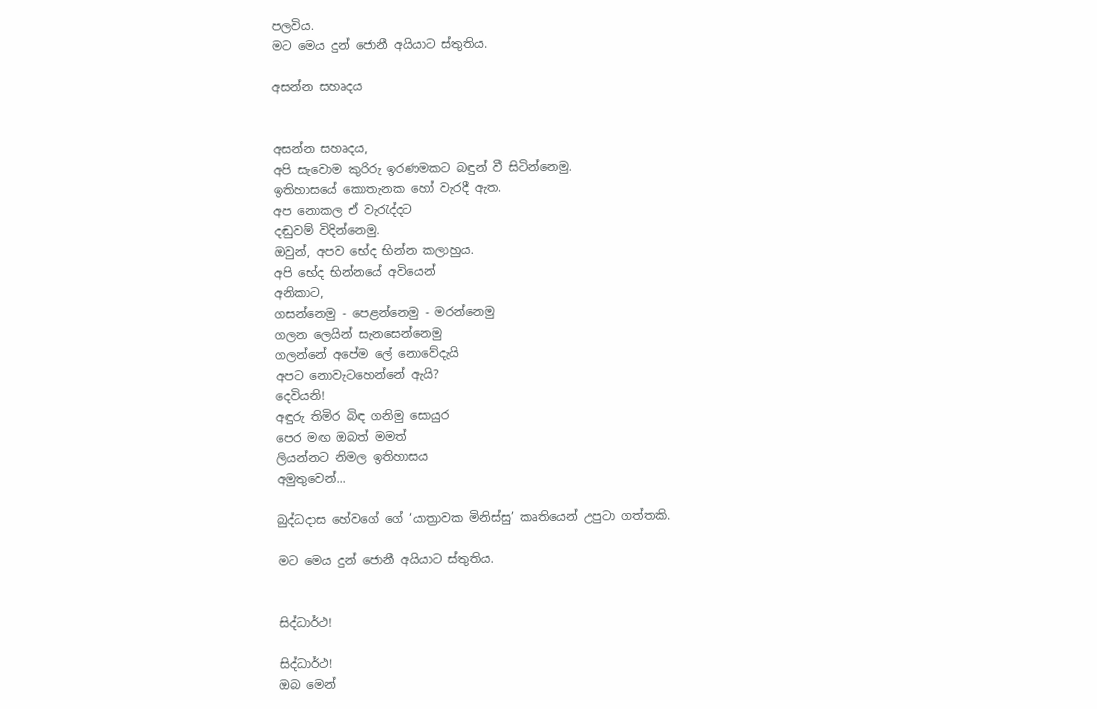පලවිය.
මට මෙය දුන් ජොනී අයියාට ස්තුතිය.

අසන්න සහෘදය


අසන්න සහෘදය,
අපි සැවොම කුරිරු ඉරණමකට බඳුන් වී සිටින්නෙමු.
ඉතිහාසයේ කොතැනක හෝ වැරදී ඇත.
අප නොකල ඒ වැරැද්දට
දඬුවම් විදින්නෙමු.
ඔවුන්, අපව භේද භින්න කලාහුය.
අපි භේද භින්නයේ අවියෙන්
අනිකාට,
ගසන්නෙමු - පෙළන්නෙමු - මරන්නෙමු
ගලන ලෙයින් සැනසෙන්නෙමු
ගලන්නේ අ‍පේම ලේ නොවේදැයි
අපට නොවැටහෙන්නේ ඇයි?
දෙවියනි!
අඳුරු තිමිර බිඳ ගනිමු සොයුර
පෙර මඟ ඔබත් මමත්
ලියන්නට නිමල ඉතිහාසය
අමුතුවෙන්...

බුද්ධදාස හේවගේ ගේ ‘යාත්‍රාවක මිනිස්සු’ කෘතියෙන් උපුටා ගත්තකි.

මට මෙය දුන් ජොනී අයියාට ස්තුතිය.


සිද්ධාර්ථ!

සිද්ධාර්ථ!
ඔබ මෙන්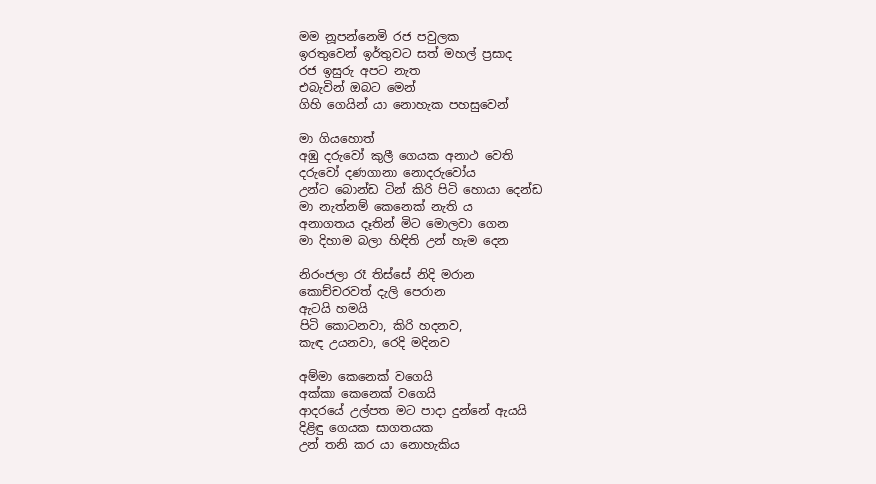මම නූපන්නෙමි රජ පවුලක
ඉරතුවෙන් ඉර්තුවට සත් මහල් ප්‍රසාද
රජ ඉසුරු අපට නැත
එබැවින් ඔබට මෙන්
ගිහි ගෙයින් යා නොහැක පහසුවෙන්

මා ගියහොත්
අඹු දරුවෝ කුලී ගෙයක අනාථ වෙති
දරුවෝ දණගානා නොදරුවෝය
උන්ට බොන්ඩ ටින් කිරි පිටි හොයා දෙන්ඩ
මා නැත්නම් කෙනෙක් නැති ය
අනාගතය දෑතින් මිට මොලවා ගෙන
මා දිහාම බලා හිඳිති උන් හැම දෙන

නිරංජලා රෑ තිස්සේ නිදි මරාන
කොච්චරවත් දැලි පෙරාන
ඇටයි හමයි
පිටි කොටනවා, කිරි හදනව,
කැඳ උයනවා, රෙදි මදිනව

අම්මා කෙනෙක් වගෙයි
අක්කා කෙනෙක් වගෙයි
ආදරයේ උල්පත මට පාදා දුන්නේ ඇයයි
දිළිඳු ගෙයක සාගතයක
උන් තනි කර යා නොහැකිය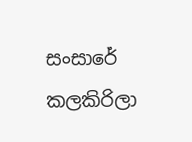සංසාරේ කලකිරිලා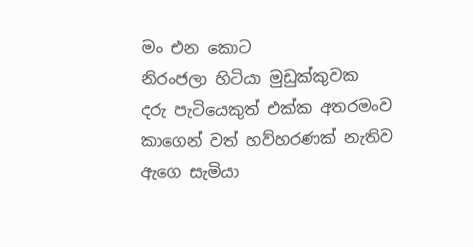මං එන කොට
නිරංජලා හිටියා මුඩුක්කුවක
දරු පැටියෙකුත් එක්ක අතරමංව
කාගෙන් වත් හව්හරණක් නැතිව
ඇගෙ සැමියා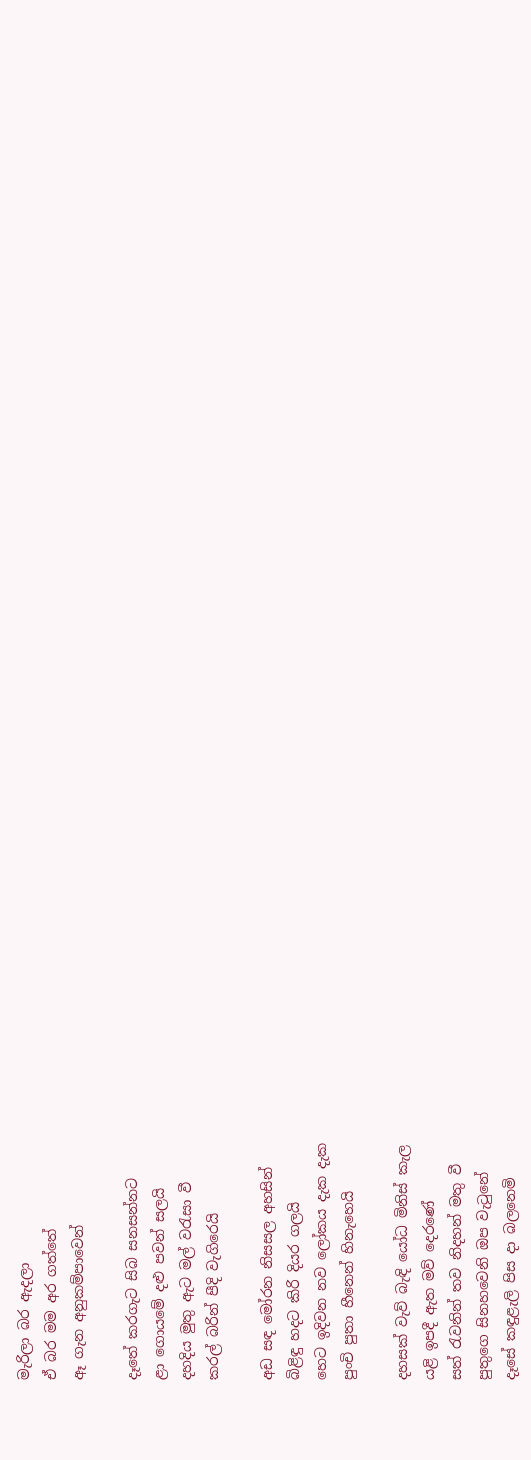මැරිලා බර ඇදලා
ඒ බර මම අර ගත්තේ
ඈ ගැන අනුකම්පාවෙන්

දෑතේ කරගැට සිබ සනසන්නට
ළා ගොයමේ දළු පවන් සලයි
දහදිය මුතු ඇට මල් වරැසා වී
කරල් බරින් පීදි වැගිරෙයි

අඩ සඳ මෝරන නිසසල අහසින්
බිළිඳු හදට කිරි දියර ගලයි
හෙට ඉදිවන නව ලෝකය දැක දැක
පුංචි පුතා හීනෙන් හිනැහෙයි

දහසක් වැව් බැඳි යෝධ මිනිස් කැල
යළි ඉපදී ඇත මව් දෙරණේ
සත් රැවනින් තව නිදහන් මතු වී
පුතුගෙ සිනහවෙනි ඔප වැටුනේ
දෑසේ කඳුළැලි පිස දා බලනෙමි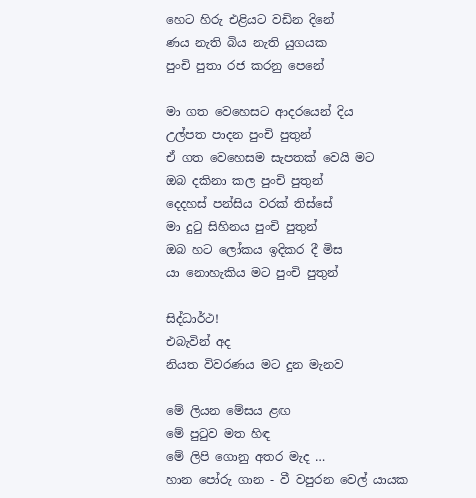හෙට හිරු එළියට වඩින දිනේ
ණය නැති බිය නැති යුගයක
පුංචි පුතා රජ කරනු පෙනේ

මා ගත වෙහෙසට ආදරයෙන් දිය
උල්පත පාදන පුංචි පුතුන්
ඒ ගත වෙහෙසම සැපතක් වෙයි මට
ඔබ දකිනා කල පුංචි පුතුන්
දෙදහස් පන්සිය වරක් තිස්සේ
මා දුටු සිහිනය පුංචි පුතුන්
ඔබ හට ලෝකය ඉදිකර දී මිස
යා නොහැකිය මට පුංචි පුතුන්

සිද්ධාර්ථ!
එබැවින් අද
නියත විවරණය මට දුන මැනව

මේ ලියන මේසය ළඟ
මේ පුටුව මත හිඳ
මේ ලිපි ගොනු අතර මැද …
හාන පෝරු ගාන - වී වපුරන වෙල් යායක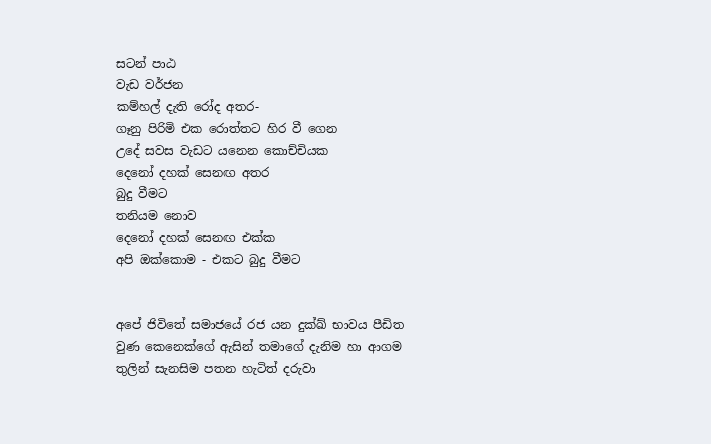සටන් පාඨ
වැඩ වර්ජන
කම්හල් දැති රෝද අතර-
ගෑනු පිරිමි එක රොත්තට හිර වී ගෙන
උදේ සවස වැඩට යනෙන කොච්චියක
දෙනෝ දහක් සෙනඟ අතර
බුදු වීමට
තනියම නොව
දෙනෝ දහක් සෙනඟ එක්ක
අපි ඔක්කොම - එකට බුදු වීමට


අපේ ජිවිතේ සමාජයේ රජ යන දුක්ඛ් භාවය පීඩිත වුණ කෙනෙක්ගේ ඇසින් තමාගේ දැනිම හා ආගම තුලින් සැනසිම පතන හැටිත් දරුවා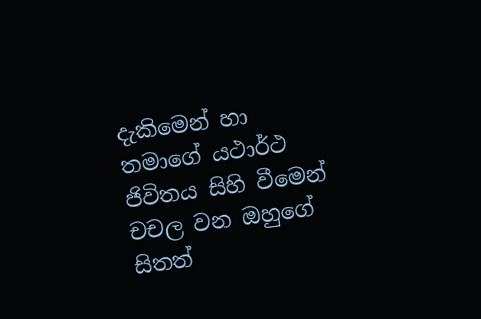දැකිමෙන් හා තමාගේ යථාර්ථ ජිවිතය සිහි වීමෙන් චචල වන ඔහුගේ සිතත්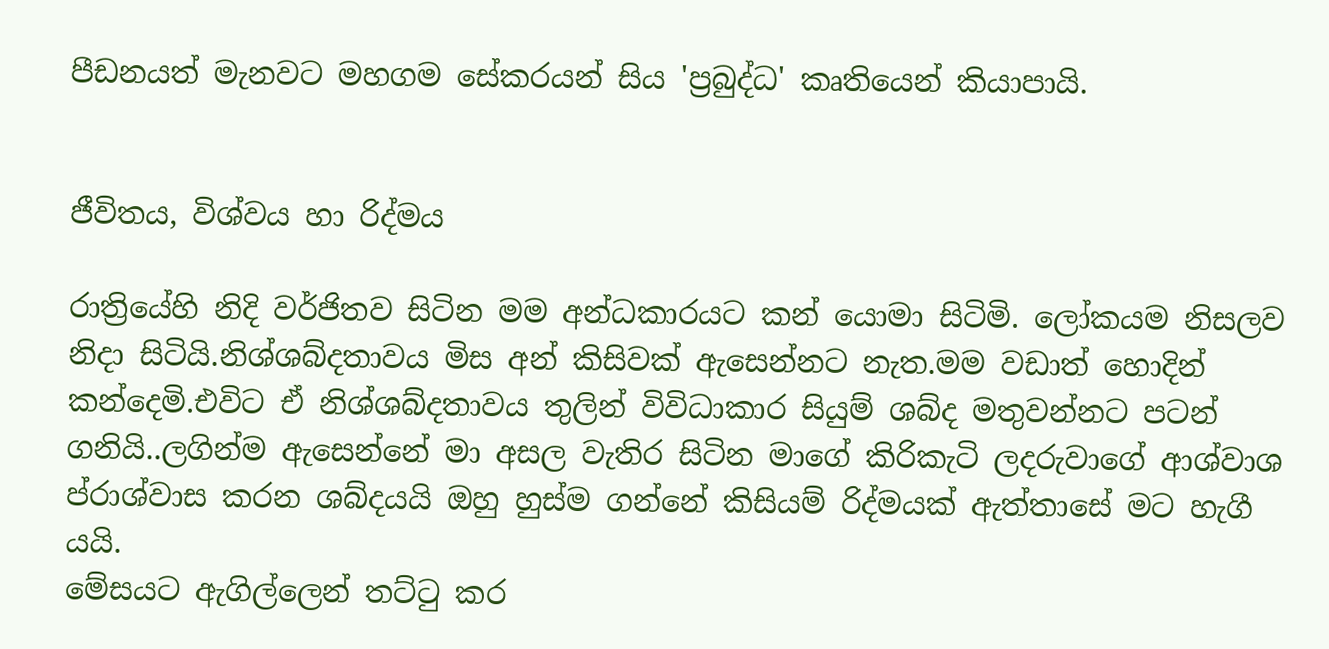පීඩනයත් මැනවට මහගම සේකරයන් සිය 'ප්‍රබුද්ධ' කෘතියෙන් කියාපායි.


ජීවිතය, විශ්වය හා රිද්මය

රාත්‍රියේහි නිදි වර්ජිතව සිටින මම අන්ධකාරයට කන් යොමා සිටිමි. ලෝකයම නිසලව නිදා සිටියි.නිශ්ශබ්දතාවය මිස අන් කිසිවක් ඇසෙන්නට නැත.මම වඩාත් හොදින් කන්දෙමි.එවිට ඒ නිශ්ශබ්දතාවය තුලින් විවිධාකාර සියුම් ශබ්ද මතුවන්නට පටන් ගනියි..ලගින්ම ඇසෙන්නේ මා අසල වැතිර සිටින මාගේ කිරිකැටි ලදරුවාගේ ආශ්වාශ ප්රාශ්වාස කරන ශබ්දයයි ඔහු හුස්ම ගන්නේ කිසියම් රිද්මයක් ඇත්තාසේ මට හැගී යයි.
මේසයට ඇගිල්ලෙන් තට්ටු කර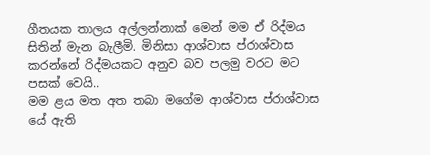ගීතයක තාලය අල්ලන්නාක් මෙන් මම ඒ රිද්මය සිතින් මැන බැලීමි. මිනිසා ආශ්වාස ප්රාශ්වාස කරන්නේ රිද්මයකට අනුව බව පලමු වරට මට පසක් වෙයි..
මම ළය මත අත තබා මගේම ආශ්වාස ප්රාශ්වාස යේ ඇති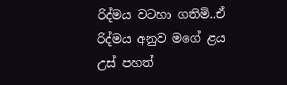රිද්මය වටහා ගතිමි..ඒ රිද්මය අනුව මගේ ළය උස් පහත්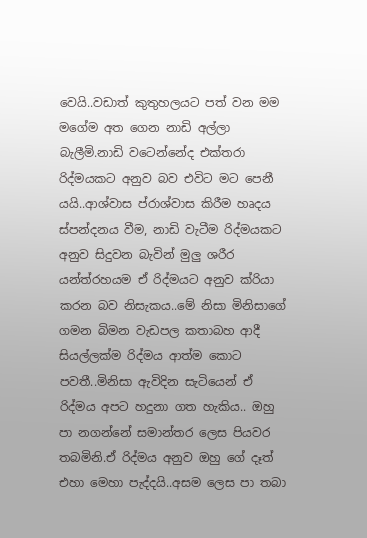වෙයි..වඩාත් කුතුහලයට පත් වන මම මගේම අත ගෙන නාඩි අල්ලා බැලීමි.නාඩි වටෙන්නේද එක්තරා රිද්මයකට අනුව බව එවිට මට පෙනී යයි..ආශ්වාස ප්රාශ්වාස කිරීම හෘදය ස්පන්දනය වීම, නාඩි වැටීම රිද්මයකට අනුව සිදුවන බැවින් මුලු ශරීර යන්ත්රහයම ඒ රිද්මයට අනුව ක්රියා කරන බව නිසැකය..මේ නිසා මිනිසාගේ ගමන බිමන වැඩපල කතාබහ ආදී සියල්ලක්ම රිද්මය ආත්ම කොට පවතී..මිනිසා ඇවිදින සැටියෙන් ඒ රිද්මය අපට හදුනා ගත හැකිය.. ඔහු පා නගන්නේ සමාන්තර ලෙස පියවර තබමිනි.ඒ රිද්මය අනුව ඔහු ගේ දෑත් එහා මෙහා පැද්දයි..අසම ලෙස පා තබා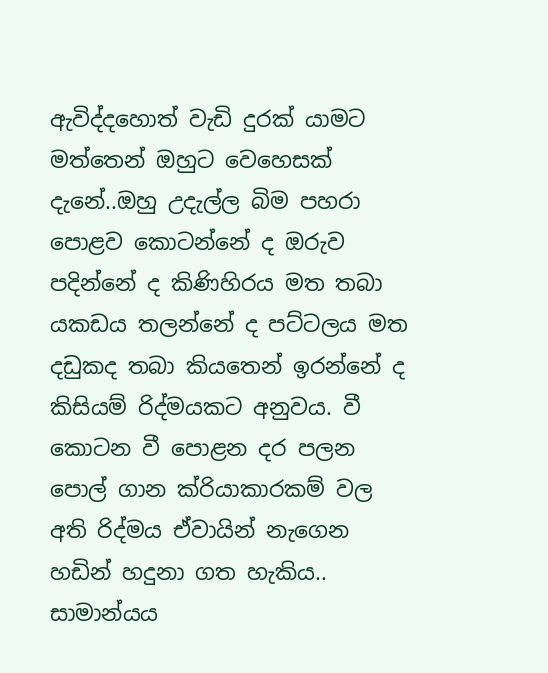ඇවිද්දහොත් වැඩි දුරක් යාමට මත්තෙන් ඔහුට වෙහෙසක් දැනේ..ඔහු උදැල්ල බිම පහරා පොළව කොටන්නේ ද ඔරුව පදින්නේ ද කිණිහිරය මත තබා යකඩය තලන්නේ ද පට්ටලය මත දඩුකද තබා කියතෙන් ඉරන්නේ ද කිසියම් රිද්මයකට අනුවය. වී කොටන වී පොළන දර පලන පොල් ගාන ක්රියාකාරකම් වල අති රිද්මය ඒවායින් නැගෙන හඩින් හදුනා ගත හැකිය.. සාමාන්යය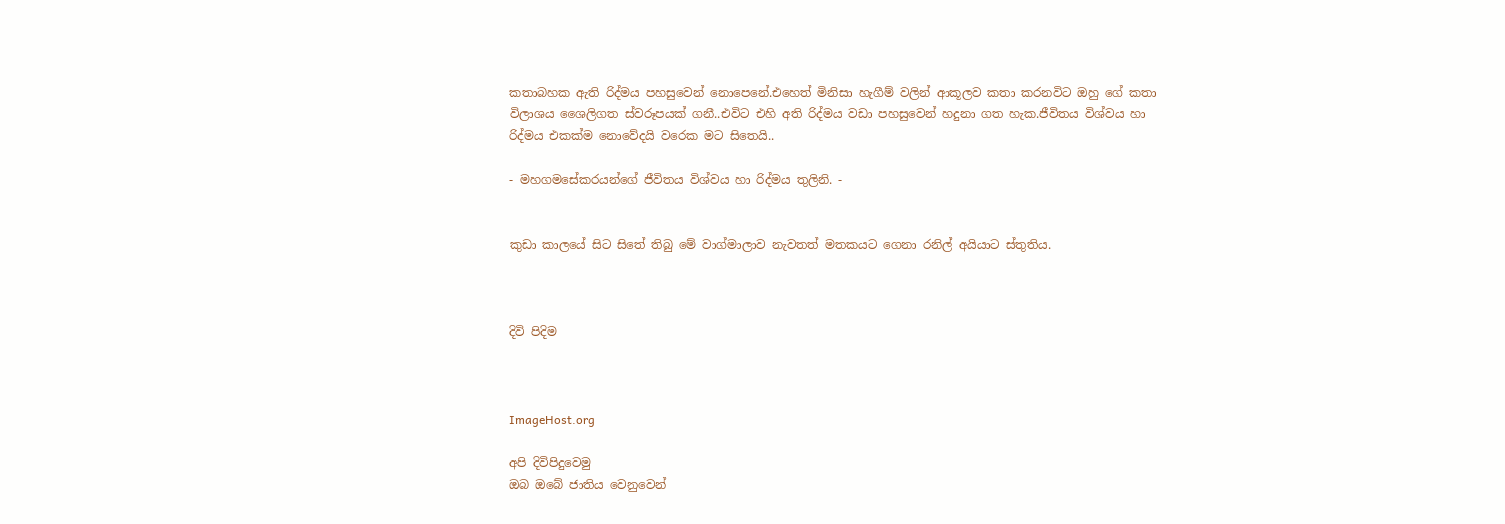කතාබහක ඇති රිද්මය පහසුවෙන් නොපෙනේ.එහෙත් මිනිසා හැගීම් වලින් ආකූලව කතා කරනවිට ඔහු ගේ කතා විලාශය ශෛලිගත ස්වරූපයක් ගනී..එවිට එහි අති රිද්මය වඩා පහසුවෙන් හදුනා ගත හැක.ජීවිතය විශ්වය හා රිද්මය එකක්ම නොවේදයි වරෙක මට සිතෙයි..

- මහගමසේකරයන්ගේ ජීවිතය විශ්වය හා රිද්මය තුලිනි. -


කුඩා කාලයේ සිට සිතේ තිබු මේ වාග්මාලාව නැවතත් මතකයට ගෙනා රනිල් අයියාට ස්තුතිය.



දිවි පිදිම



ImageHost.org

අපි දිවිපිදුවෙමු
ඔබ ඔබේ ජාතිය වෙනුවෙන්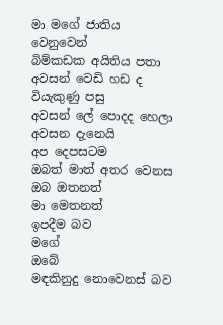මා මගේ ජාතිය වෙනුවෙන්
බිම්කඩක අයිතිය පතා
අවසන් වෙඩි හඩ ද
වියැකුණු පසු
අවසන් ලේ පොදද හෙලා අවසන දැනෙයි
අප දෙපසටම
ඔබත් මාත් අතර වෙනස
ඔබ ඔතනත්
මා මෙතනත්
ඉපදීම බව
මගේ
ඔබේ
මඳකිනුදු නොවෙනස් බව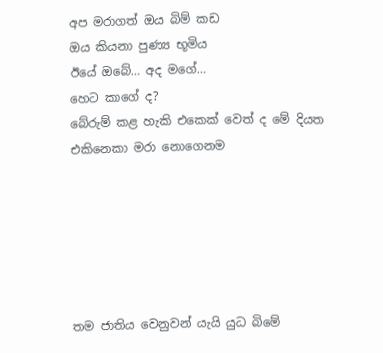අප මරාගත් ඔය බිම් කඩ
ඔය කියනා පුණ්‍ය භූමිය
ඊයේ ඔබේ… අද මගේ…
හෙට කාගේ ද?
බේරුම් කළ හැකි එකෙක් වෙත් ද මේ දියත
එකිනෙකා මරා නොගෙනම






තම ජාතිය වෙනුවන් යැයි යුධ බිමේ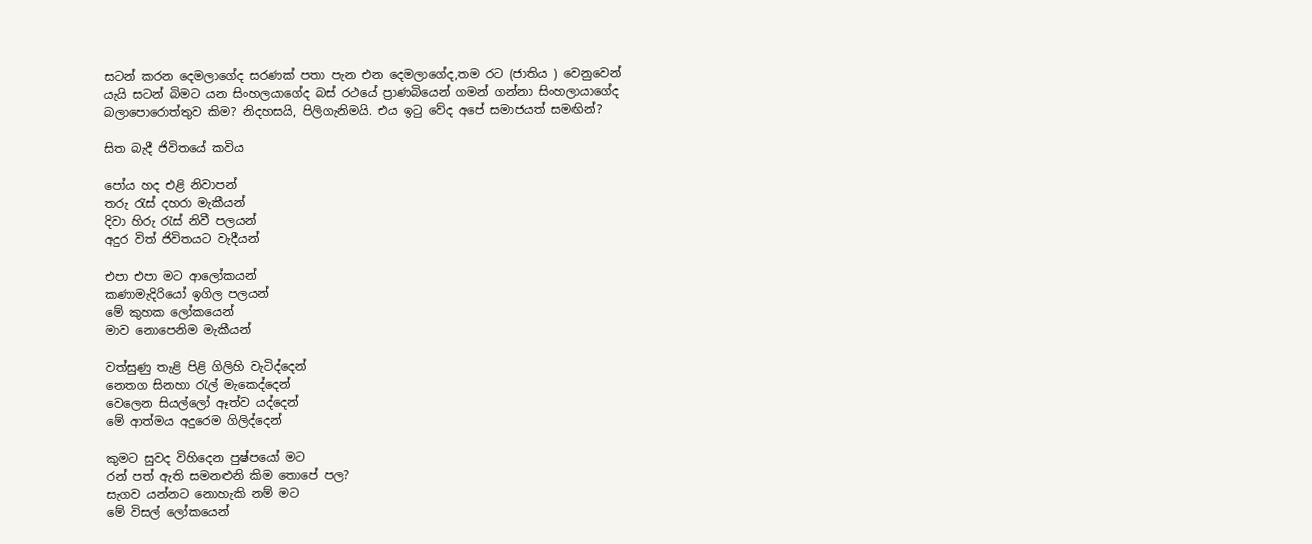සටන් කරන දෙමලාගේද සරණක් පතා පැන එන දෙමලාගේද,තම රට (ජාතිය ) වෙනුවෙන් යැයි සටන් බිමට යන සිංහලයාගේද බස් රථයේ ප්‍රාණබියෙන් ගමන් ගන්නා සිංහලායාගේද බලාපොරොත්තුව කිම? නිදහසයි, පිලිගැනිමයි. එය ඉටු වේද අපේ සමාජයත් සමඟින්?

සිත බැදී ජිවිතයේ කවිය

පෝය හද එළි නිවාපන්
තරු රැස් දහරා මැකීයන්
දිවා හිරු රැස් නිවී පලයන්
අදුර විත් ජිවිතයට වැදීයන්

එපා එපා මට ‍‍ආලෝකයන්
කණාමැදි‍රියෝ ඉගිල පලයන්
මේ කුහක ලෝකයෙන්
මාව නොපෙනිම මැකීයන්

වත්සුණු තැළි පිළි ගිලිහි වැටිද්දෙන්
නෙතග සිනහා රැල් මැකෙද්දෙන්
වෙලෙන සියල්ලෝ ඈත්ව යද්දෙන්
මේ ආත්මය අදුරෙම ගිලිද්දෙන්

කුමට සුවද විහිදෙන පුෂ්පයෝ මට
රන් පත් ඇති සමනළුනි කිම තොපේ පල?
සැගව යන්නට නොහැකි නම් මට
මේ විසල් ලෝකයෙන්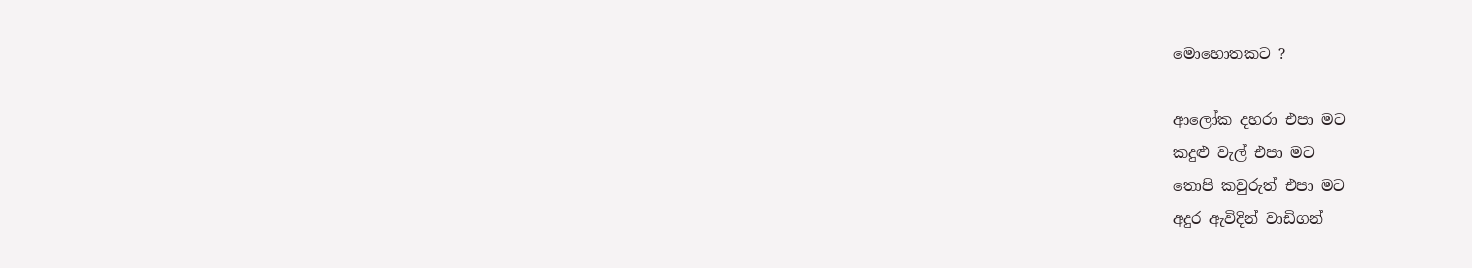මොහොතකට ?

ආලෝක ‍දහරා එපා මට
කදුළු වැල් එපා මට
තොපි කවුරුත් එපා මට
අදුර ඇවිදින් වාඩිගන්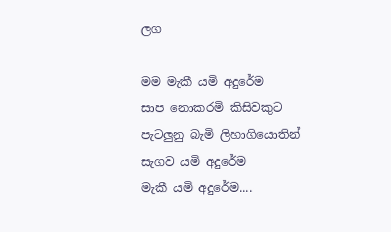ලග

මම මැකී යමි අදුරේම
සාප නොකරමි කිසිවකුට
පැටලුනු බැමි ලිහා‍‍ගියොතින්
සැගව යමි අදුරේම
මැකී යමි අදුරේම....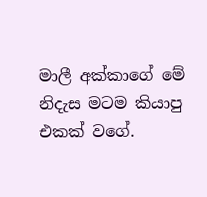මාලී අක්කාගේ මේ නිදැස මටම කියාපු එකක් වගේ.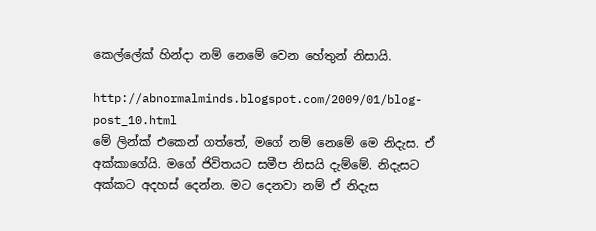කෙල්ලේක් හින්දා නම් නෙමේ වෙන හේතුන් නිසායි.

http://abnormalminds.blogspot.com/2009/01/blog-post_10.html
මේ ලින්ක් එකෙන් ගත්තේ, මගේ නම් නෙමේ මෙ නිදැස. ඒ අක්කාගේයි. මගේ ජිවිතයට සමීප නිසයි දැම්මේ. නිදැසට අක්කට අදහස් දෙන්න. මට දෙනවා නම් ඒ නිදැස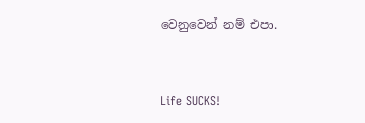වෙනුවෙන් නම් එපා.


Life SUCKS!